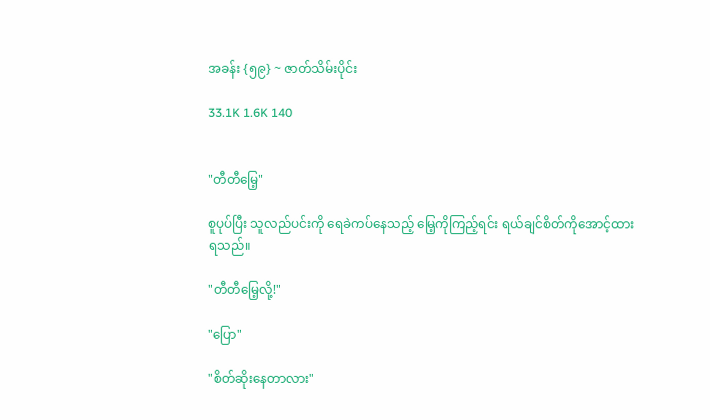အခန်း {၅၉} ~ ဇာတ်သိမ်းပိုင်း

33.1K 1.6K 140


"တီတီမြေ့"

စူပုပ်ပြီး သူလည်ပင်းကို ရေခဲကပ်နေသည့် မြေ့ကိုကြည့်ရင်း ရယ်ချင်စိတ်ကိုအောင့်ထားရသည်။

"တီတီမြေ့လို့!"

"ပြော"

"စိတ်ဆိုးနေတာလား"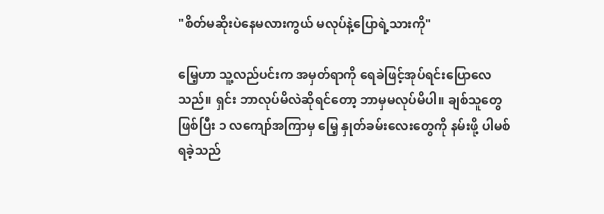"စိတ်မဆိုးပဲနေမလားကွယ် မလုပ်နဲ့ပြောရဲ့သားကို"

မြေ့ဟာ သူ့လည်ပင်းက အမှတ်ရာကို ရေခဲဖြင့်အုပ်ရင်းပြောလေသည်။ ရှင်း ဘာလုပ်မိလဲဆိုရင်တော့ ဘာမှမလုပ်မိပါ။ ချစ်သူတွေဖြစ်ပြီး ၁ လကျော်အကြာမှ မြေ့ နှုတ်ခမ်းလေးတွေကို နမ်းဖို့ ပါမစ်ရခဲ့သည်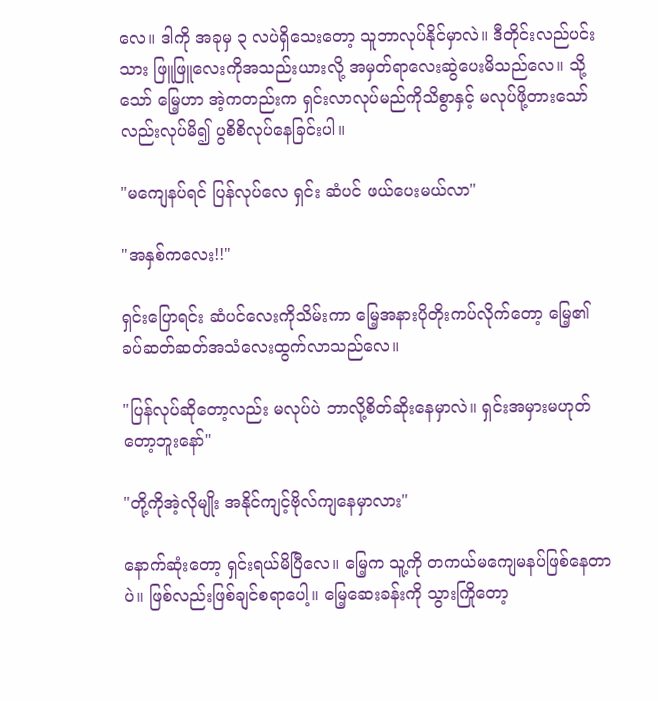လေ။ ဒါကို အခုမှ ၃ လပဲရှိသေးတော့ သူဘာလုပ်နိုင်မှာလဲ။ ဒီတိုင်းလည်ပင်းသား ဖြူဖြူလေးကိုအသည်းယားလို့ အမှတ်ရာလေးဆွဲပေးမိသည်လေ။ သို့သော် မြေ့ဟာ အဲ့ကတည်းက ရှင်းလာလုပ်မည်ကိုသိစွာနှင့် မလုပ်ဖို့တားသော်လည်းလုပ်မိ၍ ပွစိစိလုပ်နေခြင်းပါ။

"မကျေနပ်ရင် ပြန်လုပ်လေ ရှင်း ဆံပင် ဖယ်ပေးမယ်လာ"

"အနှစ်ကလေး!!"

ရှင်းပြောရင်း ဆံပင်လေးကိုသိမ်းကာ မြေ့အနားပိုတိုးကပ်လိုက်တော့ မြေ့၏ ခပ်ဆတ်ဆတ်အသံလေးထွက်လာသည်လေ။

"ပြန်လုပ်ဆိုတော့လည်း မလုပ်ပဲ ဘာလို့စိတ်ဆိုးနေမှာလဲ။ ရှင်းအမှားမဟုတ်တော့ဘူးနော်"

"တို့ကိုအဲ့လိုမျိုး အနိုင်ကျင့်ဗိုလ်ကျနေမှာလား"

နောက်ဆုံးတော့ ရှင်းရယ်မိပြီလေ။ မြေ့က သူ့ကို တကယ်မကျေမနပ်ဖြစ်နေတာပဲ။ ဖြစ်လည်းဖြစ်ချင်စရာပေါ့။ မြေ့ဆေးခန်းကို သွားကြိုတော့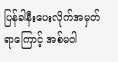ပြန်ခါနီးပေးလိုက်အမှတ်ရာကြောင့် အစ်မဝါ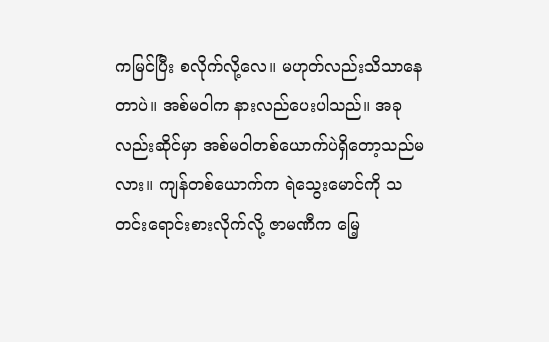ကမြင်ပြီး စလိုက်လို့လေ။ မဟုတ်လည်းသိသာနေတာပဲ။ အစ်မဝါက နားလည်ပေးပါသည်။ အခုလည်းဆိုင်မှာ အစ်မဝါတစ်ယောက်ပဲရှိတော့သည်မလား။ ကျန်တစ်ယောက်က ရဲသွေးမောင်ကို သတင်းရောင်းစားလိုက်လို့ ဇာမဏီက မြေ့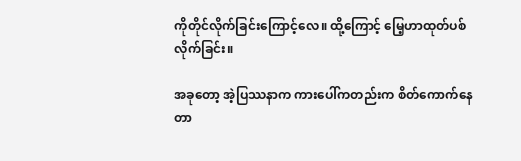ကိုတိုင်လိုက်ခြင်းကြောင့်လေ။ ထို့ကြောင့် မြေ့ဟာထုတ်ပစ်လိုက်ခြင်း။

အခုတော့ အဲ့ပြဿနာက ကားပေါ်ကတည်းက စိတ်ကောက်နေတာ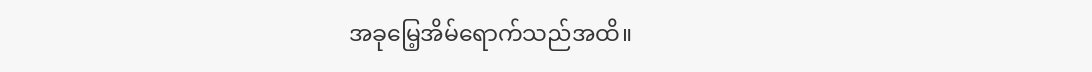အခုမြေ့အိမ်ရောက်သည်အထိ။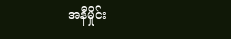အနီမှိုင်း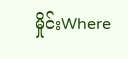မှိုင်းWhere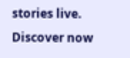stories live. Discover now